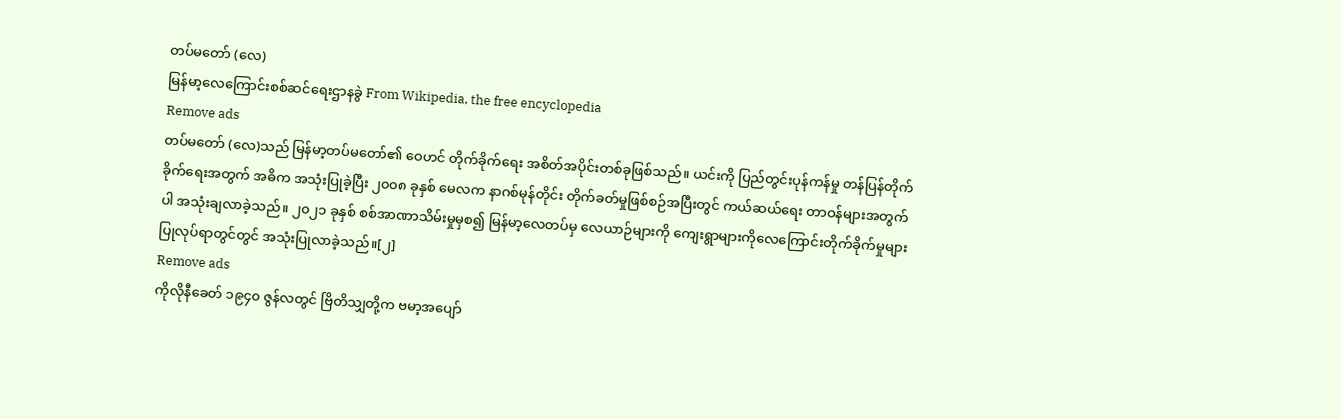တပ်မတော် (လေ)
မြန်မာ့လေကြောင်းစစ်ဆင်ရေးဌာနခွဲ From Wikipedia, the free encyclopedia
Remove ads
တပ်မတော် (လေ)သည် မြန်မာ့တပ်မတော်၏ ဝေဟင် တိုက်ခိုက်ရေး အစိတ်အပိုင်းတစ်ခုဖြစ်သည်။ ယင်းကို ပြည်တွင်းပုန်ကန်မှု တန်ပြန်တိုက်ခိုက်ရေးအတွက် အဓိက အသုံးပြုခဲ့ပြီး ၂၀၀၈ ခုနှစ် မေလက နာဂစ်မုန်တိုင်း တိုက်ခတ်မှုဖြစ်စဉ်အပြီးတွင် ကယ်ဆယ်ရေး တာဝန်များအတွက်ပါ အသုံးချလာခဲ့သည်။ ၂၀၂၁ ခုနှစ် စစ်အာဏာသိမ်းမှုမှစ၍ မြန်မာ့လေတပ်မှ လေယာဉ်များကို ကျေးရွာများကိုလေကြောင်းတိုက်ခိုက်မှုများ ပြုလုပ်ရာတွင်တွင် အသုံးပြုလာခဲ့သည်။[၂]
Remove ads
ကိုလိုနီခေတ် ၁၉၄၀ ဇွန်လတွင် ဗြိတိသျှတို့က ဗမာ့အပျော်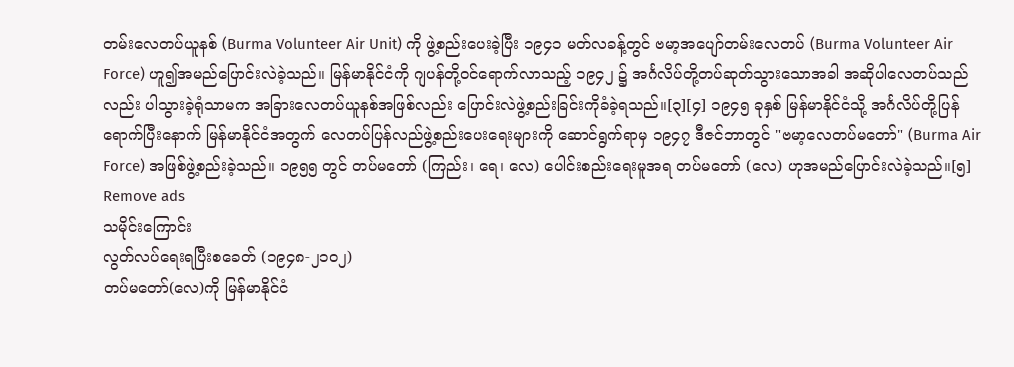တမ်းလေတပ်ယူနစ် (Burma Volunteer Air Unit) ကို ဖွဲ့စည်းပေးခဲ့ပြီး ၁၉၄၁ မတ်လခန့်တွင် ဗမာ့အပျော်တမ်းလေတပ် (Burma Volunteer Air Force) ဟူ၍အမည်ပြောင်းလဲခဲ့သည်။ မြန်မာနိုင်ငံကို ဂျပန်တို့ဝင်ရောက်လာသည့် ၁၉၄၂ ၌ အင်္ဂလိပ်တို့တပ်ဆုတ်သွားသောအခါ အဆိုပါလေတပ်သည်လည်း ပါသွားခဲ့ရုံသာမက အခြားလေတပ်ယူနစ်အဖြစ်လည်း ပြောင်းလဲဖွဲ့စည်းခြင်းကိုခံခဲ့ရသည်။[၃][၄] ၁၉၄၅ ခုနှစ် မြန်မာနိုင်ငံသို့ အင်္ဂလိပ်တို့ပြန်ရောက်ပြီးနောက် မြန်မာနိုင်ငံအတွက် လေတပ်ပြန်လည်ဖွဲ့စည်းပေးရေးများကို ဆောင်ရွက်ရာမှ ၁၉၄၇ ဒီဇင်ဘာတွင် "ဗမာ့လေတပ်မတော်" (Burma Air Force) အဖြစ်ဖွဲ့စည်းခဲ့သည်။ ၁၉၅၅ တွင် တပ်မတော် (ကြည်း၊ ရေ၊ လေ) ပေါင်းစည်းရေးမူအရ တပ်မတော် (လေ) ဟုအမည်ပြောင်းလဲခဲ့သည်။[၅]
Remove ads
သမိုင်းကြောင်း
လွတ်လပ်ရေးရပြီးစခေတ် (၁၉၄၈-၂၁၀၂)
တပ်မတော်(လေ)ကို မြန်မာနိုင်ငံ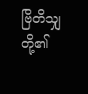ဗြိတိသျှတို့၏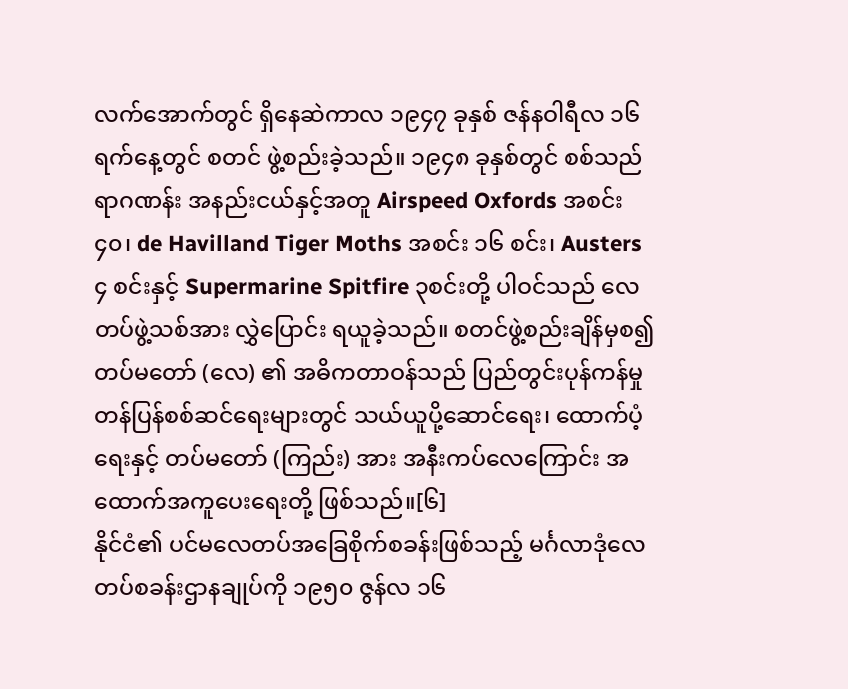လက်အောက်တွင် ရှိနေဆဲကာလ ၁၉၄၇ ခုနှစ် ဇန်နဝါရီလ ၁၆ ရက်နေ့တွင် စတင် ဖွဲ့စည်းခဲ့သည်။ ၁၉၄၈ ခုနှစ်တွင် စစ်သည် ရာဂဏန်း အနည်းငယ်နှင့်အတူ Airspeed Oxfords အစင်း ၄၀၊ de Havilland Tiger Moths အစင်း ၁၆ စင်း၊ Austers ၄ စင်းနှင့် Supermarine Spitfire ၃စင်းတို့ ပါဝင်သည် လေတပ်ဖွဲ့သစ်အား လွှဲပြောင်း ရယူခဲ့သည်။ စတင်ဖွဲ့စည်းချိန်မှစ၍ တပ်မတော် (လေ) ၏ အဓိကတာဝန်သည် ပြည်တွင်းပုန်ကန်မှု တန်ပြန်စစ်ဆင်ရေးများတွင် သယ်ယူပို့ဆောင်ရေး၊ ထောက်ပံ့ရေးနှင့် တပ်မတော် (ကြည်း) အား အနီးကပ်လေကြောင်း အထောက်အကူပေးရေးတို့ ဖြစ်သည်။[၆]
နိုင်ငံ၏ ပင်မလေတပ်အခြေစိုက်စခန်းဖြစ်သည့် မင်္ဂလာဒုံလေတပ်စခန်းဌာနချုပ်ကို ၁၉၅၀ ဇွန်လ ၁၆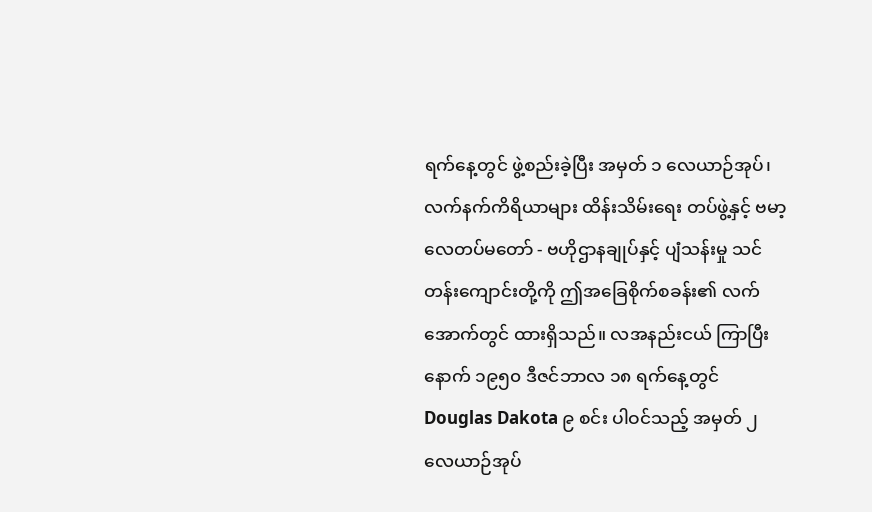ရက်နေ့တွင် ဖွဲ့စည်းခဲ့ပြီး အမှတ် ၁ လေယာဉ်အုပ်၊ လက်နက်ကိရိယာများ ထိန်းသိမ်းရေး တပ်ဖွဲ့နှင့် ဗမာ့လေတပ်မတော် - ဗဟိုဌာနချုပ်နှင့် ပျံသန်းမှု သင်တန်းကျောင်းတို့ကို ဤအခြေစိုက်စခန်း၏ လက်အောက်တွင် ထားရှိသည်။ လအနည်းငယ် ကြာပြီးနောက် ၁၉၅၀ ဒီဇင်ဘာလ ၁၈ ရက်နေ့တွင် Douglas Dakota ၉ စင်း ပါဝင်သည့် အမှတ် ၂ လေယာဉ်အုပ်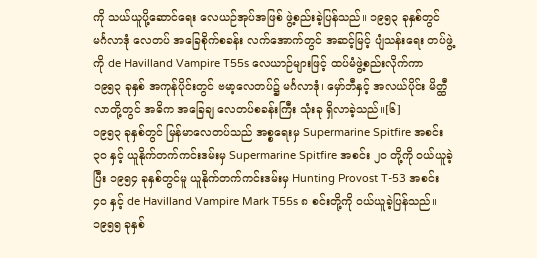ကို သယ်ယူပို့ဆောင်ရေး လေယဉ်အုပ်အဖြစ် ဖွဲ့စည်းခဲ့ပြန်သည်။ ၁၉၅၃ ခုနှစ်တွင် မင်္ဂလာဒုံ လေတပ် အခြေစိုက်စခန်း လက်အောက်တွင် အဆင့်မြင့် ပျံသန်းရေး တပ်ဖွဲ့ကို de Havilland Vampire T55s လေယာဉ်များဖြင့် ထပ်မံဖွဲ့စည်းလိုက်ကာ ၁၉၅၃ ခုနှစ် အကုန်ပိုင်းတွင် ဗမာ့လေတပ်၌ မင်္ဂလာဒုံ၊ မှော်ဘီနှင့် အလယ်ပိုင်း မိတ္ထီလာတို့တွင် အဓိက အခြေချ လေတပ်စခန်းကြီး သုံးခု ရှိလာခဲ့သည်။[၆]
၁၉၅၃ ခုနှစ်တွင် မြန်မာလေတပ်သည် အစ္စရေးမှ Supermarine Spitfire အစင်း ၃၀ နှင့် ယူနိုက်တက်ကင်းဒမ်းမှ Supermarine Spitfire အစင်း ၂၀ တို့ကို ဝယ်ယူခဲ့ပြီး ၁၉၅၄ ခုနှစ်တွင်မူ ယူနိုက်တက်ကင်းဒမ်းမှ Hunting Provost T-53 အစင်း ၄၀ နှင့် de Havilland Vampire Mark T55s ၈ စင်းတို့ကို ဝယ်ယူခဲ့ပြန်သည်။ ၁၉၅၅ ခုနှစ်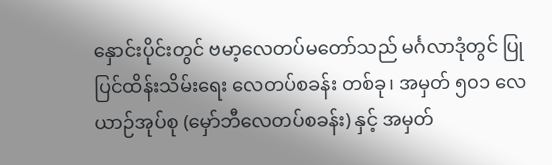နှောင်းပိုင်းတွင် ဗမာ့လေတပ်မတော်သည် မင်္ဂလာဒုံတွင် ပြုပြင်ထိန်းသိမ်းရေး လေတပ်စခန်း တစ်ခု၊ အမှတ် ၅၀၁ လေယာဉ်အုပ်စု (မှော်ဘီလေတပ်စခန်း) နှင့် အမှတ်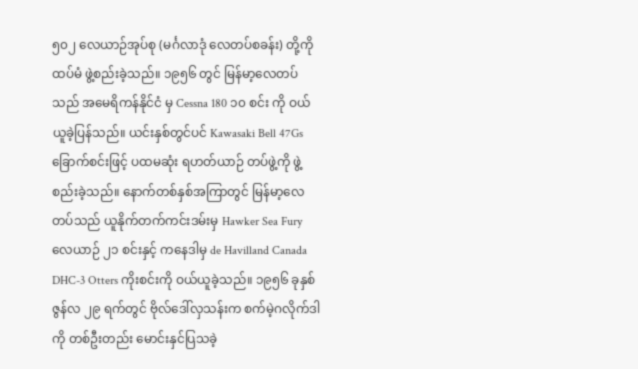၅၀၂ လေယာဉ်အုပ်စု (မင်္ဂလာဒုံ လေတပ်စခန်း) တို့ကို ထပ်မံ ဖွဲ့စည်းခဲ့သည်။ ၁၉၅၆ တွင် မြန်မာ့လေတပ်သည် အမေရိကန်နိုင်ငံ မှ Cessna 180 ၁၀ စင်း ကို ဝယ်ယူခဲ့ပြန်သည်။ ယင်းနှစ်တွင်ပင် Kawasaki Bell 47Gs ခြောက်စင်းဖြင့် ပထမဆုံး ရဟတ်ယာဉ် တပ်ဖွဲ့ကို ဖွဲ့စည်းခဲ့သည်။ နောက်တစ်နှစ်အကြာတွင် မြန်မာ့လေတပ်သည် ယူနိုက်တက်ကင်းဒမ်းမှ Hawker Sea Fury လေယာဉ် ၂၁ စင်းနှင့် ကနေဒါမှ de Havilland Canada DHC-3 Otters ကိုးစင်းကို ဝယ်ယူခဲ့သည်။ ၁၉၅၆ ခုနှစ် ဇွန်လ ၂၉ ရက်တွင် ဗိုလ်ဒေါ်လှသန်းက စက်မဲ့ဂလိုက်ဒါကို တစ်ဦးတည်း မောင်းနှင်ပြသခဲ့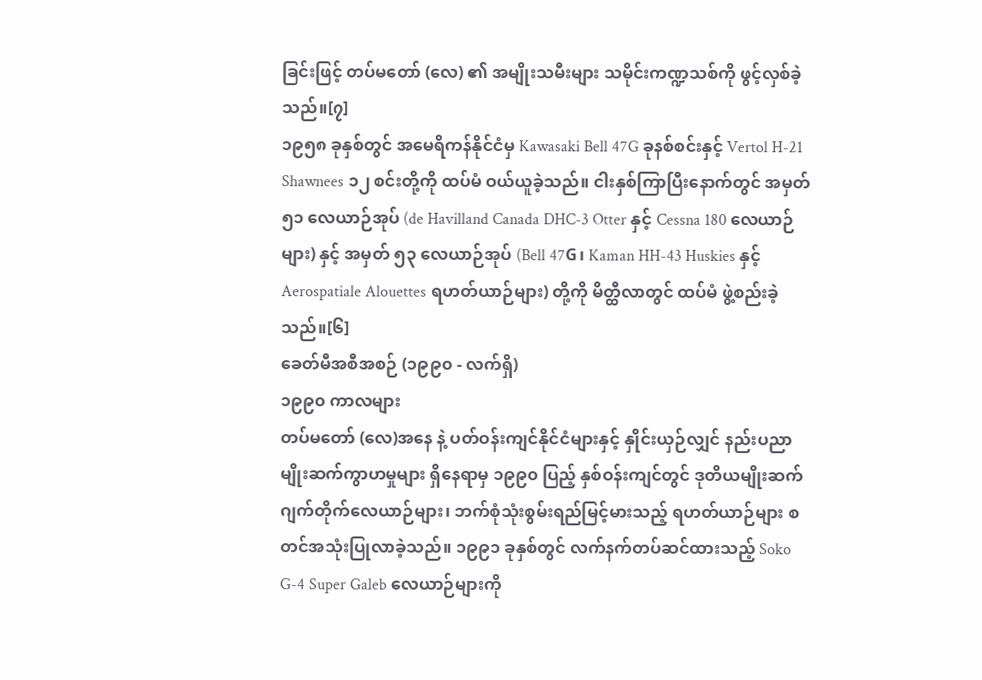ခြင်းဖြင့် တပ်မတော် (လေ) ၏ အမျိုးသမီးများ သမိုင်းကဏ္ဍသစ်ကို ဖွင့်လှစ်ခဲ့သည်။[၇]
၁၉၅၈ ခုနှစ်တွင် အမေရိကန်နိုင်ငံမှ Kawasaki Bell 47G ခုနစ်စင်းနှင့် Vertol H-21 Shawnees ၁၂ စင်းတို့ကို ထပ်မံ ဝယ်ယူခဲ့သည်။ ငါးနှစ်ကြာပြီးနောက်တွင် အမှတ် ၅၁ လေယာဉ်အုပ် (de Havilland Canada DHC-3 Otter နှင့် Cessna 180 လေယာဉ်များ) နှင့် အမှတ် ၅၃ လေယာဉ်အုပ် (Bell 47G၊ Kaman HH-43 Huskies နှင့် Aerospatiale Alouettes ရဟတ်ယာဉ်များ) တို့ကို မိတ္ထီလာတွင် ထပ်မံ ဖွဲ့စည်းခဲ့သည်။[၆]
ခေတ်မီအစီအစဉ် (၁၉၉၀ - လက်ရှိ)
၁၉၉၀ ကာလများ
တပ်မတော် (လေ)အနေ နဲ့ ပတ်ဝန်းကျင်နိုင်ငံများနှင့် နှိုင်းယှဉ်လျှင် နည်းပညာမျိုးဆက်ကွာဟမှုများ ရှိနေရာမှ ၁၉၉၀ ပြည့် နှစ်ဝန်းကျင်တွင် ဒုတိယမျိုးဆက် ဂျက်တိုက်လေယာဉ်များ၊ ဘက်စုံသုံးစွမ်းရည်မြင့်မားသည့် ရဟတ်ယာဉ်များ စတင်အသုံးပြုလာခဲ့သည်။ ၁၉၉၁ ခုနှစ်တွင် လက်နက်တပ်ဆင်ထားသည့် Soko G-4 Super Galeb လေယာဉ်များကို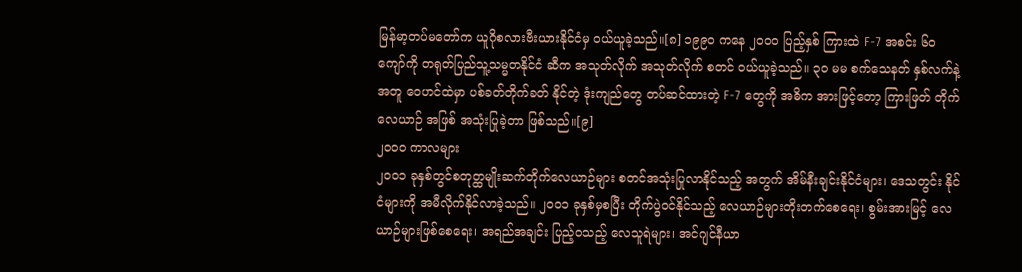မြန်မာ့တပ်မတော်က ယူဂိုစလားဗီးယားနိုင်ငံမှ ဝယ်ယူခဲ့သည်။[၈] ၁၉၉ဝ ကနေ ၂ဝဝဝ ပြည့်နှစ် ကြားထဲ F-7 အစင်း ၆ဝ ကျော်ကို တရုတ်ပြည်သူ့သမ္မတနိုင်ငံ ဆီက အသုတ်လိုက် အသုတ်လိုက် စတင် ဝယ်ယူခဲ့သည်။ ၃ဝ မမ စက်သေနတ် နှစ်လက်နဲ့ အတူ ဝေဟင်ထဲမှာ ပစ်ခတ်တိုက်ခတ် နိုင်တဲ့ ဒုံးကျည်တွေ တပ်ဆင်ထားတဲ့ F-7 တွေကို အဓိက အားဖြင့်တော့ ကြားဖြတ် တိုက်လေယာဉ် အဖြစ် အသုံးပြုခဲ့တာ ဖြစ်သည်။[၉]
၂ဝဝဝ ကာလများ
၂၀၀၁ ခုနှစ်တွင်စတုတ္ထမျိုးဆက်တိုက်လေယာဉ်များ စတင်အသုံးပြုလာနိုင်သည့် အတွက် အိမ်နီးချင်းနိုင်ငံများ၊ ဒေသတွင်း နိုင်ငံများကို အမီလိုက်နိုင်လာခဲ့သည်။ ၂၀၀၁ ခုနှစ်မှစပြီး တိုက်ပွဲဝင်နိုင်သည့် လေယာဉ်များတိုးတက်စေရေး၊ စွမ်းအားမြင့် လေယာဉ်များဖြစ်စေရေး၊ အရည်အချင်း ပြည့်ဝသည့် လေသူရဲများ၊ အင်ဂျင်နီယာ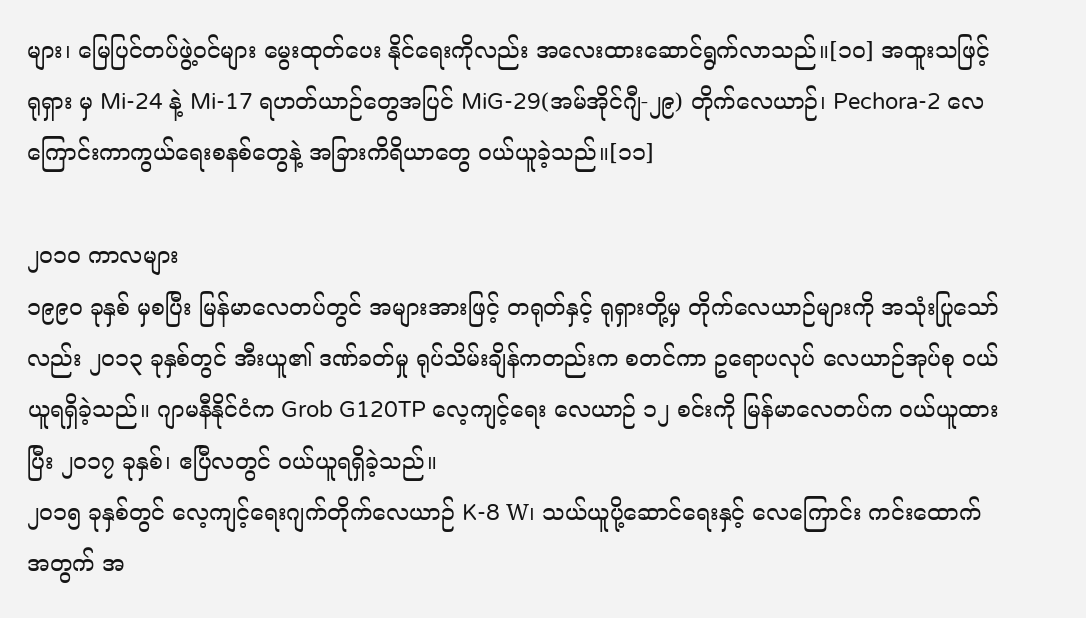များ၊ မြေပြင်တပ်ဖွဲ့ဝင်များ မွေးထုတ်ပေး နိုင်ရေးကိုလည်း အလေးထားဆောင်ရွက်လာသည်။[၁၀] အထူးသဖြင့် ရုရှား မှ Mi-24 နဲ့ Mi-17 ရဟတ်ယာဉ်တွေအပြင် MiG-29(အမ်အိုင်ဂျီ-၂၉) တိုက်လေယာဉ်၊ Pechora-2 လေကြောင်းကာကွယ်ရေးစနစ်တွေနဲ့ အခြားကိရိယာတွေ ဝယ်ယူခဲ့သည်။[၁၁]

၂ဝ၁ဝ ကာလများ
၁၉၉၀ ခုနှစ် မှစပြီး မြန်မာလေတပ်တွင် အများအားဖြင့် တရုတ်နှင့် ရုရှားတို့မှ တိုက်လေယာဉ်များကို အသုံးပြုသော်လည်း ၂ဝ၁၃ ခုနှစ်တွင် အီးယူ၏ ဒဏ်ခတ်မှု ရုပ်သိမ်းချိန်ကတည်းက စတင်ကာ ဥရောပလုပ် လေယာဉ်အုပ်စု ဝယ်ယူရရှိခဲ့သည်။ ဂျာမနီနိုင်ငံက Grob G120TP လေ့ကျင့်ရေး လေယာဉ် ၁၂ စင်းကို မြန်မာလေတပ်က ဝယ်ယူထားပြီး ၂ဝ၁၇ ခုနှစ်၊ ဧပြီလတွင် ဝယ်ယူရရှိခဲ့သည်။
၂၀၁၅ ခုနှစ်တွင် လေ့ကျင့်ရေးဂျက်တိုက်လေယာဉ် K-8 W၊ သယ်ယူပို့ဆောင်ရေးနှင့် လေကြောင်း ကင်းထောက်အတွက် အ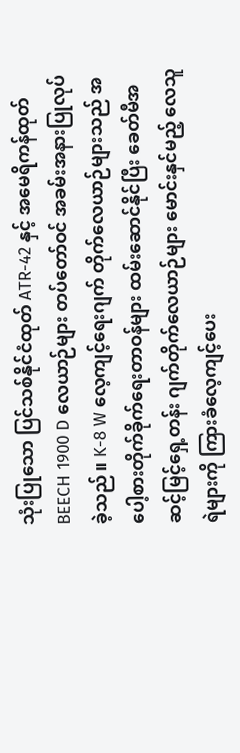သုံးပြုသော ပြင်သစ်နိုင်ငံထုတ် ATR-42 နှင့် အမေရိကန်ထုတ် BEECH 1900 D လေယာဉ်များ တပ်တော်ဝင် အခမ်းအနားပြုလုပ်ခဲ့သည်။ K-8 W လေ့ကျင့်ရေးဂျက် တိုက်လေယာဉ်များသည် အပေါ့စားတိုက်ခိုက်ရေးတာဝန်များ ထမ်းဆောင်နိုင်ပြီး ခေတ်မီအဆင့်မြင့်ရှေ့တန်း ဂျက်တိုက်လေယာဉ်များ မောင်းနှင်မည့် လေသူရဲများကို ကြားခံလေ့ကျင့်ပေး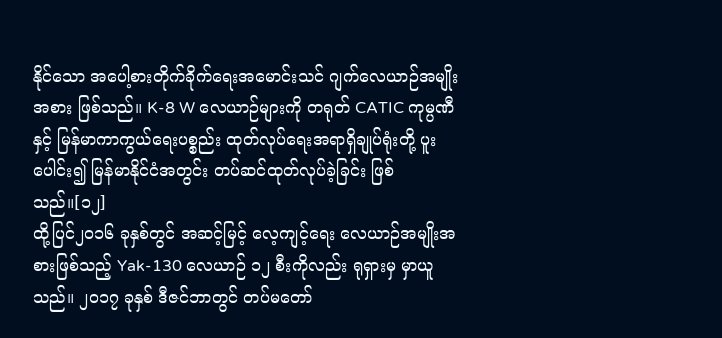နိုင်သော အပေါ့စားတိုက်ခိုက်ရေးအမောင်းသင် ဂျက်လေယာဉ်အမျိုးအစား ဖြစ်သည်။ K-8 W လေယာဉ်များကို တရုတ် CATIC ကုမ္ပဏီနှင့် မြန်မာကာကွယ်ရေးပစ္စည်း ထုတ်လုပ်ရေးအရာရှိချုပ်ရုံးတို့ ပူးပေါင်း၍ မြန်မာနိုင်ငံအတွင်း တပ်ဆင်ထုတ်လုပ်ခဲ့ခြင်း ဖြစ်သည်။[၁၂]
ထို့ပြင်၂၀၁၆ ခုနှစ်တွင် အဆင့်မြင့် လေ့ကျင့်ရေး လေယာဉ်အမျိုးအစားဖြစ်သည့် Yak-130 လေယာဉ် ၁၂ စီးကိုလည်း ရုရှားမှ မှာယူသည်။ ၂၀၁၇ ခုနှစ် ဒီဇင်ဘာတွင် တပ်မတော်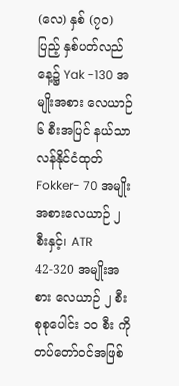(လေ) နှစ် (၇၀) ပြည့် နှစ်ပတ်လည်နေ့၌ Yak -130 အမျိုးအစား လေယာဉ် ၆ စီးအပြင် နယ်သာလန်နိုင်ငံထုတ် Fokker- 70 အမျိုးအစားလေယာဉ် ၂ စီးနှင့်၊ ATR 42-320 အမျိုးအစား လေယာဉ် ၂ စီး စုစုပေါင်း ၁၀ စီး ကို တပ်တော်ဝင်အဖြစ်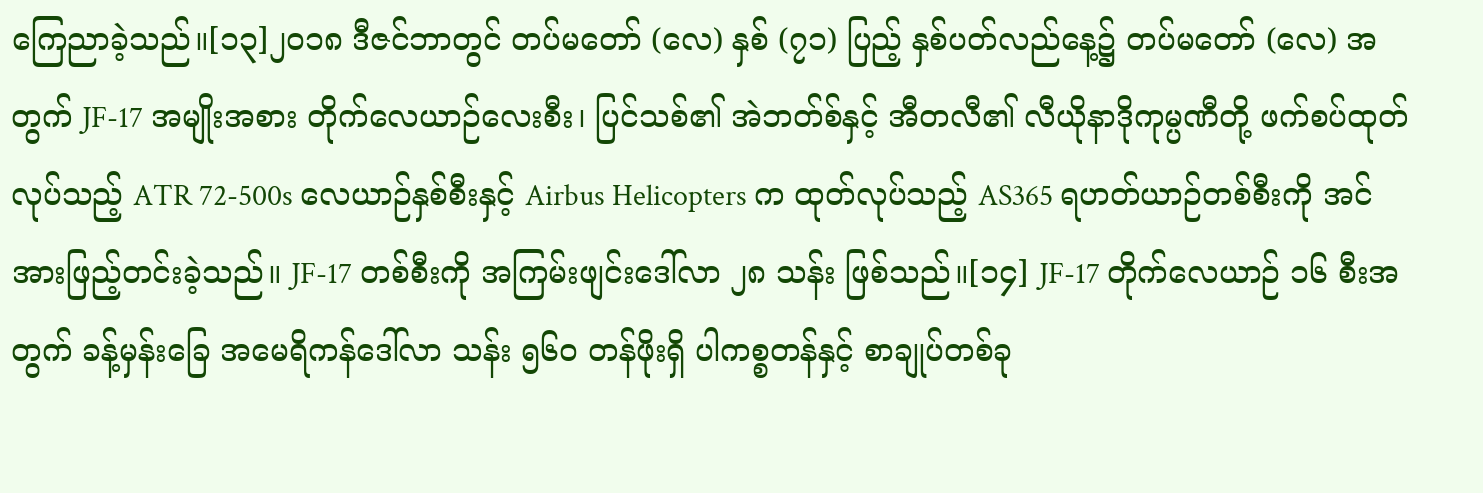ကြေညာခဲ့သည်။[၁၃]၂၀၁၈ ဒီဇင်ဘာတွင် တပ်မတော် (လေ) နှစ် (၇၁) ပြည့် နှစ်ပတ်လည်နေ့၌ တပ်မတော် (လေ) အတွက် JF-17 အမျိုးအစား တိုက်လေယာဉ်လေးစီး၊ ပြင်သစ်၏ အဲဘတ်စ်နှင့် အီတလီ၏ လီယိုနာဒိုကုမ္ပဏီတို့ ဖက်စပ်ထုတ်လုပ်သည့် ATR 72-500s လေယာဉ်နှစ်စီးနှင့် Airbus Helicopters က ထုတ်လုပ်သည့် AS365 ရဟတ်ယာဉ်တစ်စီးကို အင်အားဖြည့်တင်းခဲ့သည်။ JF-17 တစ်စီးကို အကြမ်းဖျင်းဒေါ်လာ ၂၈ သန်း ဖြစ်သည်။[၁၄] JF-17 တိုက်လေယာဉ် ၁၆ စီးအတွက် ခန့်မှန်းခြေ အမေရိကန်ဒေါ်လာ သန်း ၅၆ဝ တန်ဖိုးရှိ ပါကစ္စတန်နှင့် စာချုပ်တစ်ခု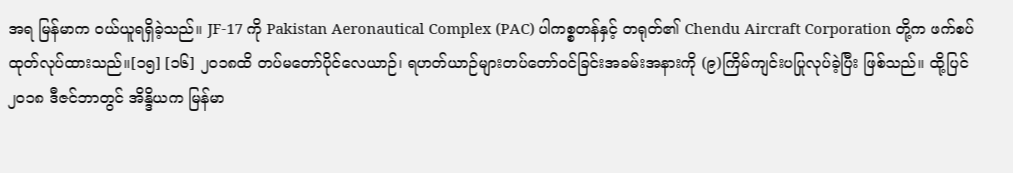အရ မြန်မာက ဝယ်ယူရရှိခဲ့သည်။ JF-17 ကို Pakistan Aeronautical Complex (PAC) ပါကစ္စတန်နှင့် တရုတ်၏ Chendu Aircraft Corporation တို့က ဖက်စပ်ထုတ်လုပ်ထားသည်။[၁၅] [၁၆] ၂၀၁၈ထိ တပ်မတော်ပိုင်လေယာဉ်၊ ရဟတ်ယာဉ်များတပ်တော်ဝင်ခြင်းအခမ်းအနားကို (၉)ကြိမ်ကျင်းပပြုလုပ်ခဲ့ပြီး ဖြစ်သည်။ ထို့ပြင် ၂၀၁၈ ဒီဇင်ဘာတွင် အိန္ဒိယက မြန်မာ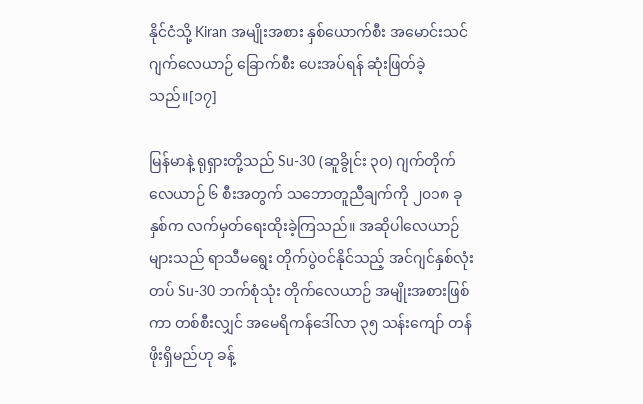နိုင်ငံသို့ Kiran အမျိုးအစား နှစ်ယောက်စီး အမောင်းသင်ဂျက်လေယာဉ် ခြောက်စီး ပေးအပ်ရန် ဆုံးဖြတ်ခဲ့သည်။[၁၇]

မြန်မာနဲ့ ရုရှားတို့သည် Su-30 (ဆူခွိုင်း ၃၀) ဂျက်တိုက်လေယာဉ် ၆ စီးအတွက် သဘောတူညီချက်ကို ၂၀၁၈ ခုနှစ်က လက်မှတ်ရေးထိုးခဲ့ကြသည်။ အဆိုပါလေယာဉ်များသည် ရာသီမရွေး တိုက်ပွဲဝင်နိုင်သည့် အင်ဂျင်နှစ်လုံးတပ် Su-30 ဘက်စုံသုံး တိုက်လေယာဉ် အမျိုးအစားဖြစ်ကာ တစ်စီးလျှင် အမေရိကန်ဒေါ်လာ ၃၅ သန်းကျော် တန်ဖိုးရှိမည်ဟု ခန့်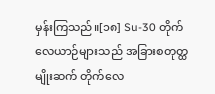မှန်းကြသည်။[၁၈] Su-30 တိုက်လေယာဉ်များသည် အခြားစတုတ္ထမျိုးဆက် တိုက်လေ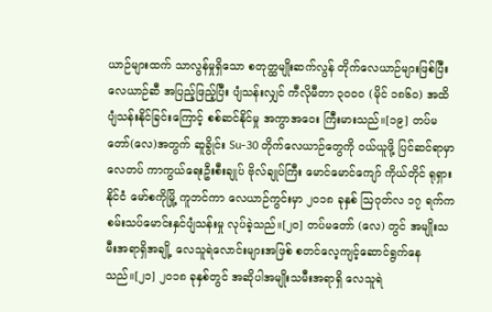ယာဉ်များထက် သာလွန်မှုရှိသော စတုတ္ထမျိုးဆက်လွန် တိုက်လေယာဉ်များဖြစ်ပြီး လေယာဉ်ဆီ အပြည့်ဖြည့်ပြီး ပျံသန်းလျှင် ကီလိုမီတာ ၃၀၀၀ (မိုင် ၁၈၆၀) အထိ ပျံသန်းနိုင်ခြင်းကြောင့် စစ်ဆင်နိုင်မှု အကွာအဝေး ကြီးမားသည်။[၁၉] တပ်မတော်(လေ)အတွက် ဆူခွိုင်း Su-30 တိုက်လေယာဉ်တွေကို ဝယ်ယူဖို့ ပြင်ဆင်ရာမှာ လေတပ် ကာကွယ်ရေးဦးစီးချုပ် ဗိုလ်ချုပ်ကြီး မောင်မောင်ကျော် ကိုယ်တိုင် ရုရှားနိုင်ငံ မော်စကိုမြို့ ကူဘင်ကာ လေယာဉ်ကွင်းမှာ ၂၀၁၈ ခုနှစ် ဩဂုတ်လ ၁၇ ရက်က စမ်းသပ်မောင်းနှင်ပျံသန်းမှု လုပ်ခဲ့သည်။[၂၀] တပ်မတော် (လေ) တွင် အမျိုးသမီးအရာရှိအချို့ လေသူရဲလောင်းများအဖြစ် စတင်လေ့ကျင့်ဆောင်ရွက်နေသည်။[၂၁] ၂၀၁၈ ခုနှစ်တွင် အဆိုပါအမျိုးသမီးအရာရှိ လေသူရဲ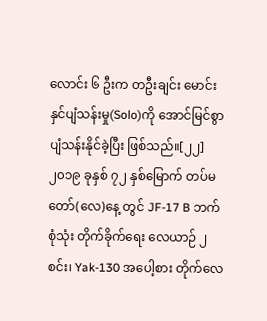လောင်း ၆ ဦးက တဦးချင်း မောင်းနှင်ပျံသန်းမှု(Solo)ကို အောင်မြင်စွာပျံသန်းနိုင်ခဲ့ပြီး ဖြစ်သည်။[၂၂]
၂၀၁၉ ခုနှစ် ၇၂ နှစ်မြောက် တပ်မတော်(လေ)နေ့ တွင် JF-17 B ဘက်စုံသုံး တိုက်ခိုက်ရေး လေယာဉ် ၂ စင်း၊ Yak-130 အပေါ့စား တိုက်လေ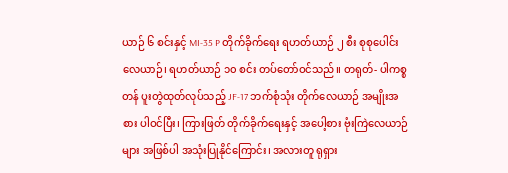ယာဉ် ၆ စင်းနှင့် MI-35 P တိုက်ခိုက်ရေး ရဟတ်ယာဉ် ၂ စီး စုစုပေါင်း လေယာဉ်၊ ရဟတ်ယာဉ် ၁၀ စင်း တပ်တော်ဝင်သည်။ တရုတ်- ပါကစ္စတန် ပူးတွဲထုတ်လုပ်သည့် JF-17 ဘက်စုံသုံး တိုက်လေယာဉ် အမျိုးအစား ပါဝင်ပြီး၊ ကြားဖြတ် တိုက်ခိုက်ရေးနှင့် အပေါ့စား ဗုံးကြဲလေယာဉ်များ အဖြစ်ပါ အသုံးပြုနိုင်ကြောင်း၊ အလားတူ ရုရှား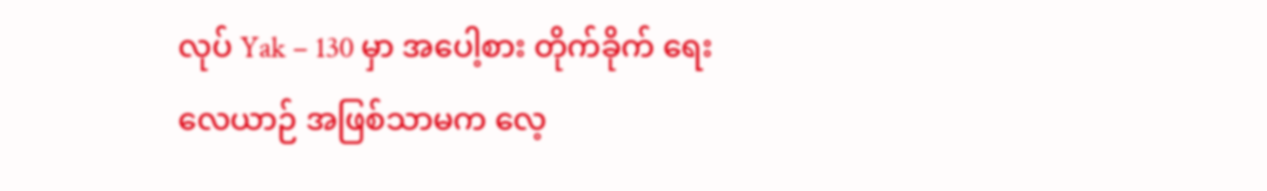လုပ် Yak – 130 မှာ အပေါ့စား တိုက်ခိုက် ရေးလေယာဉ် အဖြစ်သာမက လေ့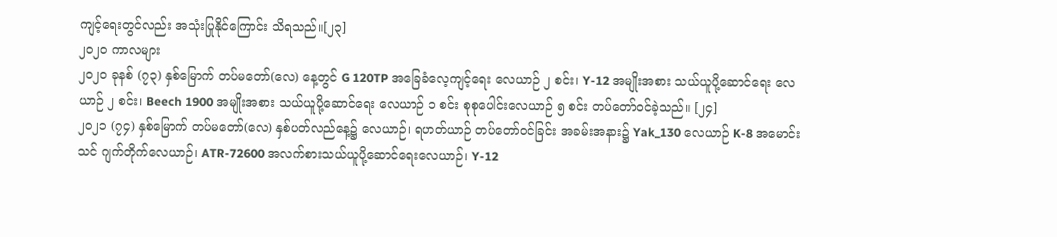ကျင့်ရေးတွင်လည်း အသုံးပြုနိုင်ကြောင်း သိရသည်။[၂၃]
၂ဝ၂ဝ ကာလများ
၂၀၂၀ ခုနစ် (၇၃) နှစ်မြောက် တပ်မတော်(လေ) နေ့တွင် G 120TP အခြေခံလေ့ကျင့်ရေး လေယာဉ် ၂ စင်း၊ Y-12 အမျိုးအစား သယ်ယူပို့ဆောင်ရေး လေယာဉ် ၂ စင်း၊ Beech 1900 အမျိုးအစား သယ်ယူပို့ဆောင်ရေး လေယာဉ် ၁ စင်း စုစုပေါင်းလေယာဉ် ၅ စင်း တပ်တော်ဝင်ခဲ့သည်။ [၂၄]
၂၀၂၁ (၇၄) နှစ်မြောက် တပ်မတော်(လေ) နှစ်ပတ်လည်နေ့၌ လေယာဉ်၊ ရဟတ်ယာဉ် တပ်တော်ဝင်ခြင်း အခမ်းအနား၌ Yak_130 လေယာဉ် K-8 အမောင်းသင် ဂျက်တိုက်လေယာဉ်၊ ATR-72600 အလက်စားသယ်ယူပို့ဆောင်ရေးလေယာဉ်၊ Y-12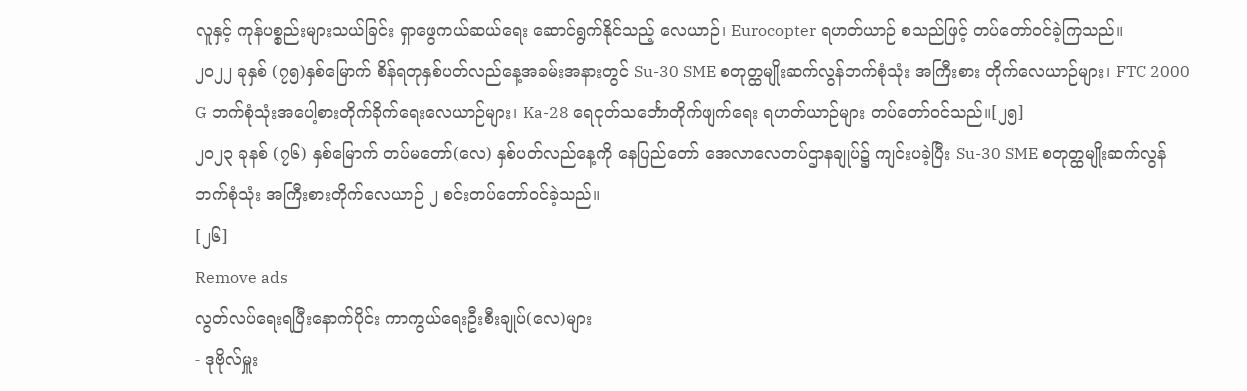လူနှင့် ကုန်ပစ္စည်းများသယ်ခြင်း ရှာဖွေကယ်ဆယ်ရေး ဆောင်ရွက်နိုင်သည့် လေယာဉ်၊ Eurocopter ရဟတ်ယာဉ် စသည်ဖြင့် တပ်တော်ဝင်ခဲ့ကြသည်။
၂ဝ၂၂ ခုနှစ် (၇၅)နှစ်မြောက် စိန်ရတုနှစ်ပတ်လည်နေ့အခမ်းအနားတွင် Su-30 SME စတုတ္ထမျိုးဆက်လွန်ဘက်စုံသုံး အကြီးစား တိုက်လေယာဉ်များ၊ FTC 2000 G ဘက်စုံသုံးအပေါ့စားတိုက်ခိုက်ရေးလေယာဉ်များ၊ Ka-28 ရေငုတ်သင်္ဘောတိုက်ဖျက်ရေး ရဟတ်ယာဉ်များ တပ်တော်ဝင်သည်။[၂၅]
၂၀၂၃ ခုနစ် (၇၆) နှစ်မြောက် တပ်မတော်(လေ) နှစ်ပတ်လည်နေ့ကို နေပြည်တော် အေလာလေတပ်ဌာနချုပ်၌ ကျင်းပခဲ့ပြီး Su-30 SME စတုတ္ထမျိုးဆက်လွန် ဘက်စုံသုံး အကြီးစားတိုက်လေယာဉ် ၂ စင်းတပ်တော်ဝင်ခဲ့သည်။
[၂၆]
Remove ads
လွတ်လပ်ရေးရပြီးနောက်ပိုင်း ကာကွယ်ရေးဦးစီးချုပ်(လေ)များ
- ဒုဗိုလ်မှူး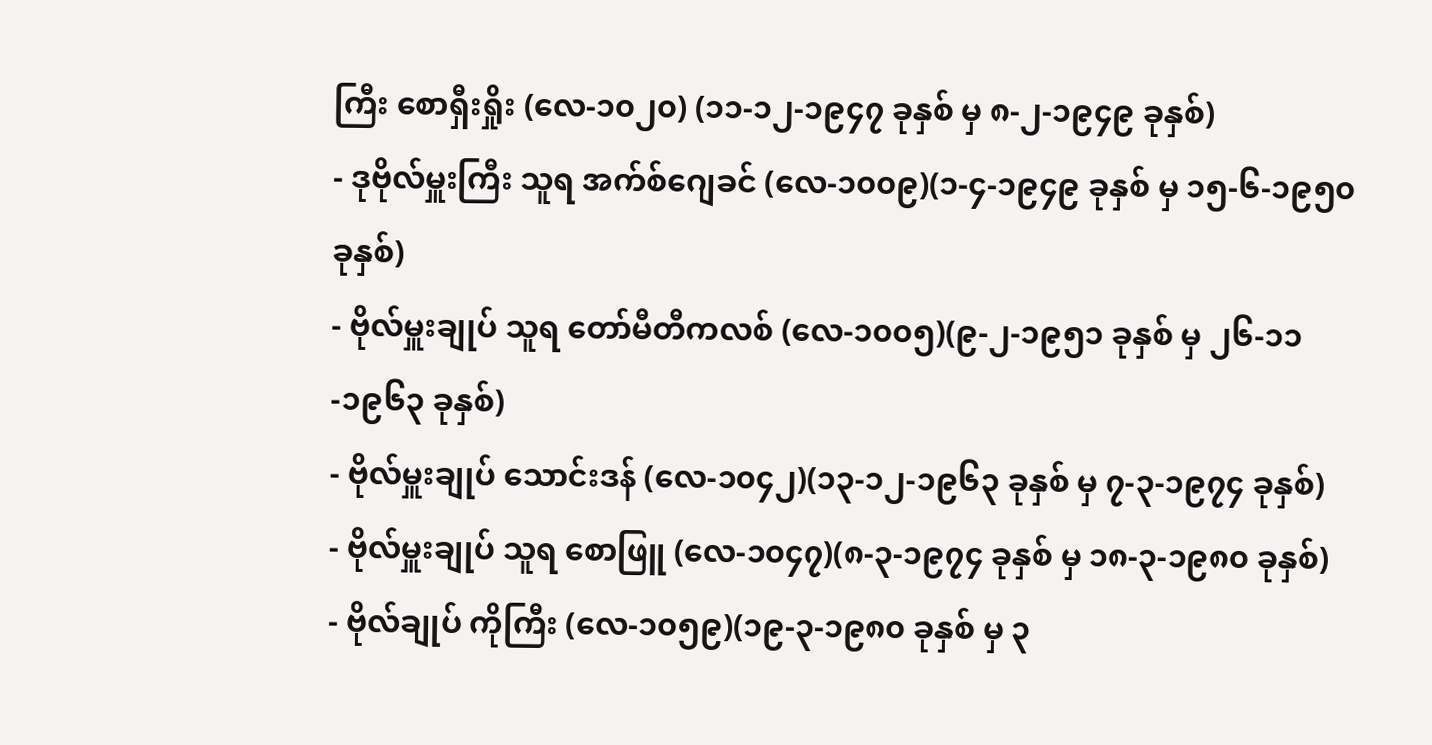ကြီး စောရှီးရှိုး (လေ-၁၀၂၀) (၁၁-၁၂-၁၉၄၇ ခုနှစ် မှ ၈-၂-၁၉၄၉ ခုနှစ်)
- ဒုဗိုလ်မှူးကြီး သူရ အက်စ်ဂျေခင် (လေ-၁၀၀၉)(၁-၄-၁၉၄၉ ခုနှစ် မှ ၁၅-၆-၁၉၅၀ ခုနှစ်)
- ဗိုလ်မှူးချုပ် သူရ တော်မီတီကလစ် (လေ-၁၀၀၅)(၉-၂-၁၉၅၁ ခုနှစ် မှ ၂၆-၁၁-၁၉၆၃ ခုနှစ်)
- ဗိုလ်မှူးချုပ် သောင်းဒန် (လေ-၁၀၄၂)(၁၃-၁၂-၁၉၆၃ ခုနှစ် မှ ၇-၃-၁၉၇၄ ခုနှစ်)
- ဗိုလ်မှူးချုပ် သူရ စောဖြူ (လေ-၁၀၄၇)(၈-၃-၁၉၇၄ ခုနှစ် မှ ၁၈-၃-၁၉၈၀ ခုနှစ်)
- ဗိုလ်ချုပ် ကိုကြီး (လေ-၁၀၅၉)(၁၉-၃-၁၉၈၀ ခုနှစ် မှ ၃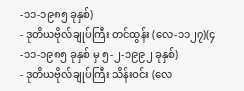-၁၁-၁၉၈၅ ခုနှစ်)
- ဒုတိယဗိုလ်ချုပ်ကြီး တင်ထွန်း (လေ-၁၁၂၇)(၄-၁၁-၁၉၈၅ ခုနှစ် မှ ၅-၂-၁၉၉၂ ခုနှစ်)
- ဒုတိယဗိုလ်ချုပ်ကြီး သိန်းဝင်း (လေ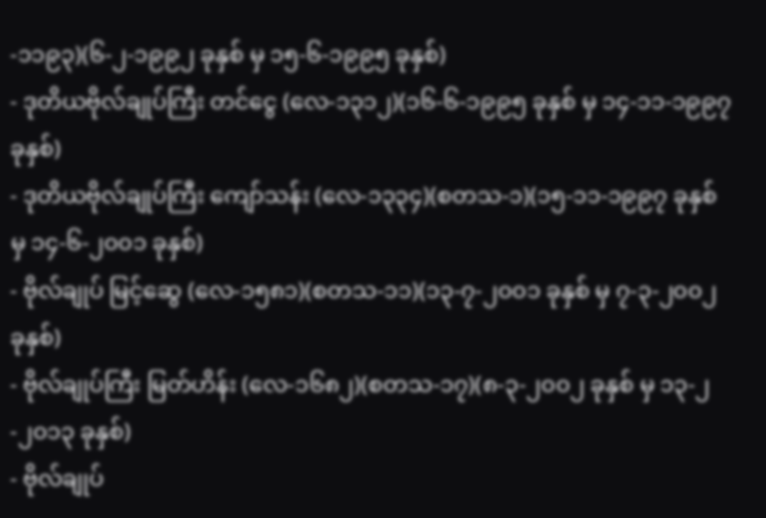-၁၁၉၃)(၆-၂-၁၉၉၂ ခုနှစ် မှ ၁၅-၆-၁၉၉၅ ခုနှစ်)
- ဒုတိယဗိုလ်ချုပ်ကြီး တင်ငွေ (လေ-၁၃၁၂)(၁၆-၆-၁၉၉၅ ခုနှစ် မှ ၁၄-၁၁-၁၉၉၇ ခုနှစ်)
- ဒုတိယဗိုလ်ချုပ်ကြီး ကျော်သန်း (လေ-၁၃၃၄)(စတသ-၁)(၁၅-၁၁-၁၉၉၇ ခုနှစ် မှ ၁၄-၆-၂၀၀၁ ခုနှစ်)
- ဗိုလ်ချုပ် မြင့်ဆွေ (လေ-၁၅၈၁)(စတသ-၁၁)(၁၃-၇-၂၀၀၁ ခုနှစ် မှ ၇-၃-၂၀၀၂ ခုနှစ်)
- ဗိုလ်ချုပ်ကြီး မြတ်ဟိန်း (လေ-၁၆၈၂)(စတသ-၁၇)(၈-၃-၂၀၀၂ ခုနှစ် မှ ၁၃-၂-၂၀၁၃ ခုနှစ်)
- ဗိုလ်ချုပ်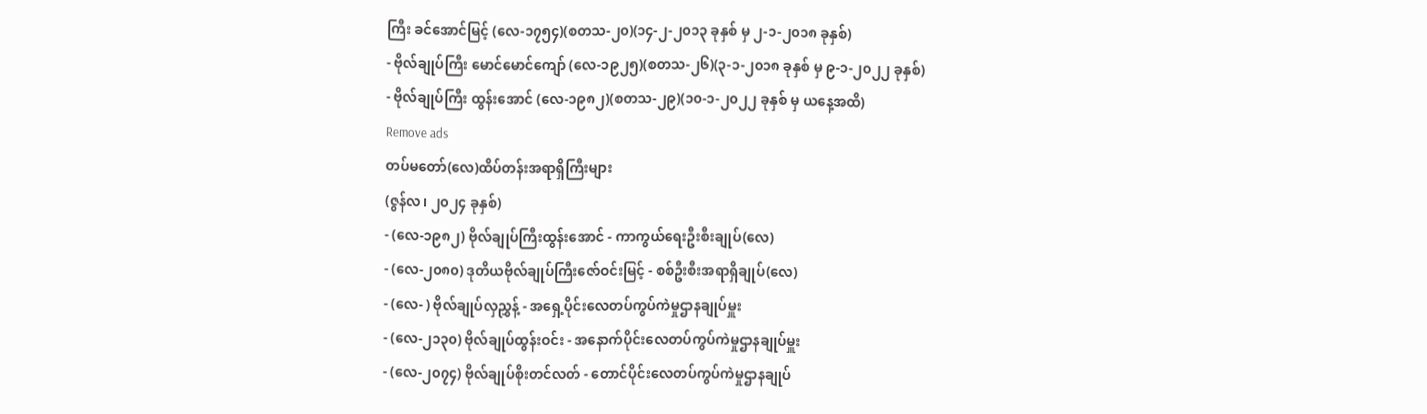ကြီး ခင်အောင်မြင့် (လေ-၁၇၅၄)(စတသ-၂၀)(၁၄-၂-၂၀၁၃ ခုနှစ် မှ ၂-၁-၂၀၁၈ ခုနှစ်)
- ဗိုလ်ချုပ်ကြီး မောင်မောင်ကျော် (လေ-၁၉၂၅)(စတသ-၂၆)(၃-၁-၂၀၁၈ ခုနှစ် မှ ၉-၁-၂၀၂၂ ခုနှစ်)
- ဗိုလ်ချုပ်ကြီး ထွန်းအောင် (လေ-၁၉၈၂)(စတသ-၂၉)(၁၀-၁-၂၀၂၂ ခုနှစ် မှ ယနေ့အထိ)
Remove ads
တပ်မတော်(လေ)ထိပ်တန်းအရာရှိကြီးများ
(ဇွန်လ၊ ၂၀၂၄ ခုနှစ်)
- (လေ-၁၉၈၂) ဗိုလ်ချုပ်ကြီးထွန်းအောင် - ကာကွယ်ရေးဦးစီးချုပ်(လေ)
- (လေ-၂၀၈၀) ဒုတိယဗိုလ်ချုပ်ကြီးဇော်ဝင်းမြင့် - စစ်ဦးစီးအရာရှိချုပ်(လေ)
- (လေ- ) ဗိုလ်ချုပ်လှညွှန့် - အရှေ့ပိုင်းလေတပ်ကွပ်ကဲမှုဌာနချုပ်မှူး
- (လေ-၂၁၃၀) ဗိုလ်ချုပ်ထွန်းဝင်း - အနောက်ပိုင်းလေတပ်ကွပ်ကဲမှုဌာနချုပ်မှူး
- (လေ-၂၀၇၄) ဗိုလ်ချုပ်စိုးတင်လတ် - တောင်ပိုင်းလေတပ်ကွပ်ကဲမှုဌာနချုပ်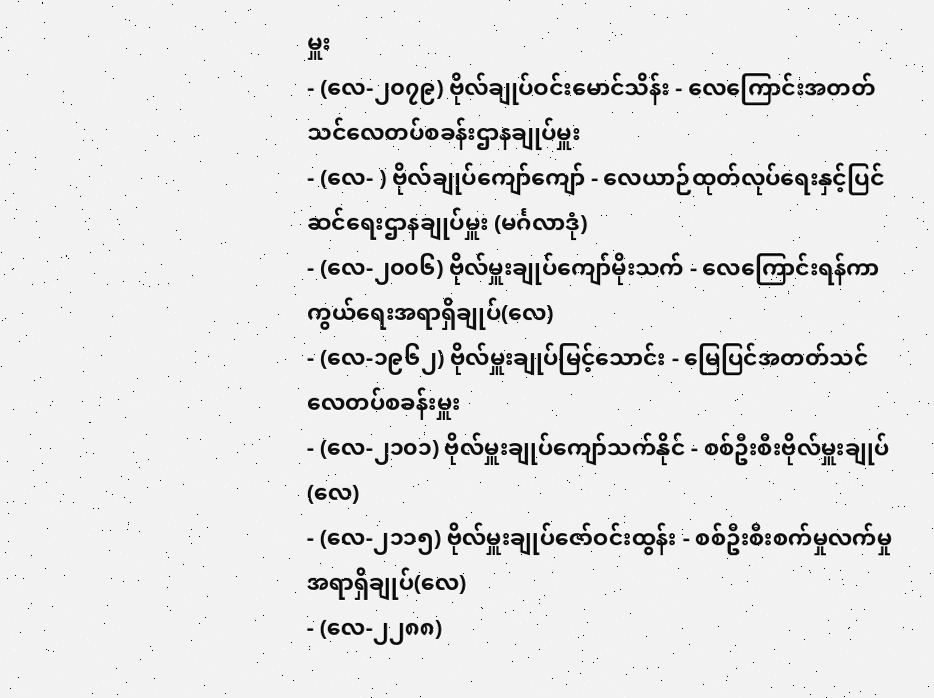မှူး
- (လေ-၂၀၇၉) ဗိုလ်ချုပ်ဝင်းမောင်သိန်း - လေကြောင်းအတတ်သင်လေတပ်စခန်းဌာနချုပ်မှူး
- (လေ- ) ဗိုလ်ချုပ်ကျော်ကျော် - လေယာဉ်ထုတ်လုပ်ရေးနှင့်ပြင်ဆင်ရေးဌာနချုပ်မှူး (မင်္ဂလာဒုံ)
- (လေ-၂၀၀၆) ဗိုလ်မှူးချုပ်ကျော်မိုးသက် - လေကြောင်းရန်ကာကွယ်ရေးအရာရှိချုပ်(လေ)
- (လေ-၁၉၆၂) ဗိုလ်မှူးချုပ်မြင့်သောင်း - မြေပြင်အတတ်သင်လေတပ်စခန်းမှူး
- (လေ-၂၁၀၁) ဗိုလ်မှူးချုပ်ကျော်သက်နိုင် - စစ်ဦးစီးဗိုလ်မှူးချုပ်(လေ)
- (လေ-၂၁၁၅) ဗိုလ်မှူးချုပ်ဇော်ဝင်းထွန်း - စစ်ဦးစီးစက်မှုလက်မှုအရာရှိချုပ်(လေ)
- (လေ-၂၂၈၈)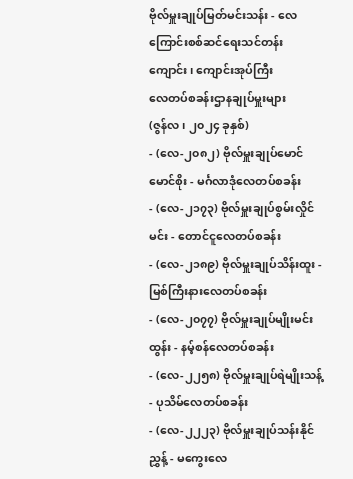ဗိုလ်မှူးချုပ်မြတ်မင်းသန်း - လေကြောင်းစစ်ဆင်ရေးသင်တန်းကျောင်း၊ ကျောင်းအုပ်ကြီး
လေတပ်စခန်းဌာနချုပ်မှူးများ
(ဇွန်လ၊ ၂၀၂၄ ခုနှစ်)
- (လေ-၂၀၈၂) ဗိုလ်မှူးချုပ်မောင်မောင်စိုး - မင်္ဂလာဒုံလေတပ်စခန်း
- (လေ-၂၁၇၃) ဗိုလ်မှူးချုပ်စွမ်းလှိုင်မင်း - တောင်ငူလေတပ်စခန်း
- (လေ-၂၁၈၉) ဗိုလ်မှူးချုပ်သိန်းထူး - မြစ်ကြီးနားလေတပ်စခန်း
- (လေ-၂၀၇၇) ဗိုလ်မှူးချုပ်မျိုးမင်းထွန်း - နမ့်စန်လေတပ်စခန်း
- (လေ-၂၂၅၈) ဗိုလ်မှူးချုပ်ရဲမျိုးသန့် - ပုသိမ်လေတပ်စခန်း
- (လေ-၂၂၂၃) ဗိုလ်မှူးချုပ်သန်းနိုင်ညွှန့် - မကွေးလေ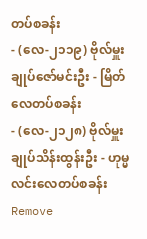တပ်စခန်း
- (လေ-၂၁၁၉) ဗိုလ်မှူးချုပ်ဇော်မင်းဦး - မြိတ်လေတပ်စခန်း
- (လေ-၂၁၂၈) ဗိုလ်မှူးချုပ်သိန်းထွန်းဦး - ဟုမ္မလင်းလေတပ်စခန်း
Remove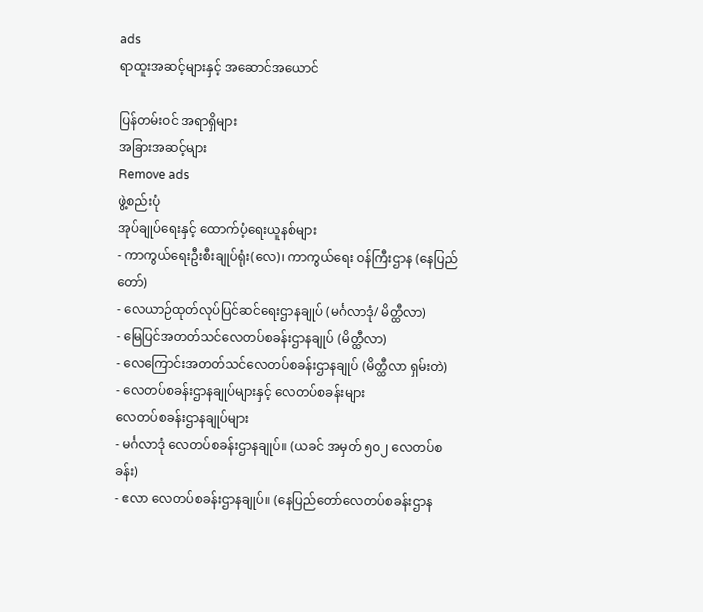ads
ရာထူးအဆင့်များနှင့် အဆောင်အယောင်

ပြန်တမ်းဝင် အရာရှိများ
အခြားအဆင့်များ
Remove ads
ဖွဲ့စည်းပုံ
အုပ်ချုပ်ရေးနှင့် ထောက်ပံ့ရေးယူနစ်များ
- ကာကွယ်ရေးဦးစီးချုပ်ရုံး(လေ)၊ ကာကွယ်ရေး ဝန်ကြီးဌာန (နေပြည်တော်)
- လေယာဉ်ထုတ်လုပ်ပြင်ဆင်ရေးဌာနချုပ် (မင်္ဂလာဒုံ/ မိတ္ထီလာ)
- မြေပြင်အတတ်သင်လေတပ်စခန်းဌာနချုပ် (မိတ္ထီလာ)
- လေကြောင်းအတတ်သင်လေတပ်စခန်းဌာနချုပ် (မိတ္ထီလာ ရှမ်းတဲ)
- လေတပ်စခန်းဌာနချုပ်များနှင့် လေတပ်စခန်းများ
လေတပ်စခန်းဌာနချုပ်များ
- မင်္ဂလာဒုံ လေတပ်စခန်းဌာနချုပ်။ (ယခင် အမှတ် ၅၀၂ လေတပ်စခန်း)
- ဧလာ လေတပ်စခန်းဌာနချုပ်။ (နေပြည်တော်လေတပ်စခန်းဌာန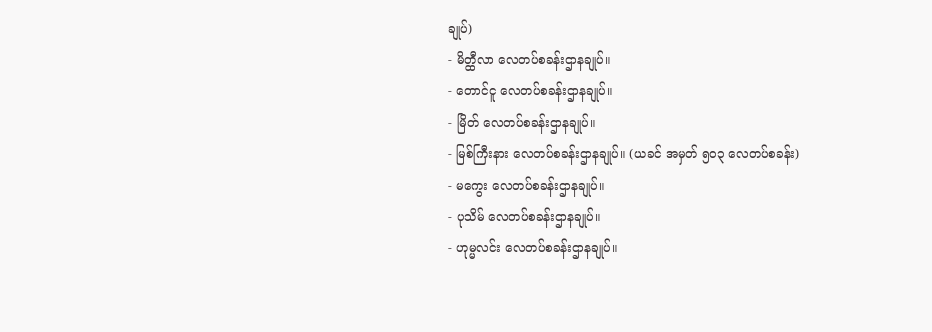ချုပ်)
- မိတ္ထီလာ လေတပ်စခန်းဌာနချုပ်။
- တောင်ငူ လေတပ်စခန်းဌာနချုပ်။
- မြိတ် လေတပ်စခန်းဌာနချုပ်။
- မြစ်ကြီးနား လေတပ်စခန်းဌာနချုပ်။ (ယခင် အမှတ် ၅၀၃ လေတပ်စခန်း)
- မကွေး လေတပ်စခန်းဌာနချုပ်။
- ပုသိမ် လေတပ်စခန်းဌာနချုပ်။
- ဟုမ္မလင်း လေတပ်စခန်းဌာနချုပ်။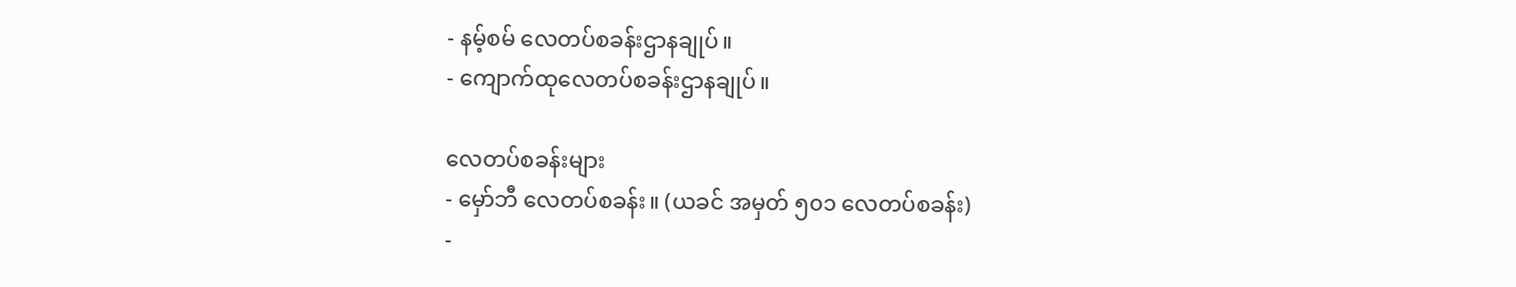- နမ့်စမ် လေတပ်စခန်းဌာနချုပ်။
- ကျောက်ထုလေတပ်စခန်းဌာနချုပ်။

လေတပ်စခန်းများ
- မှော်ဘီ လေတပ်စခန်း။ (ယခင် အမှတ် ၅၀၁ လေတပ်စခန်း)
-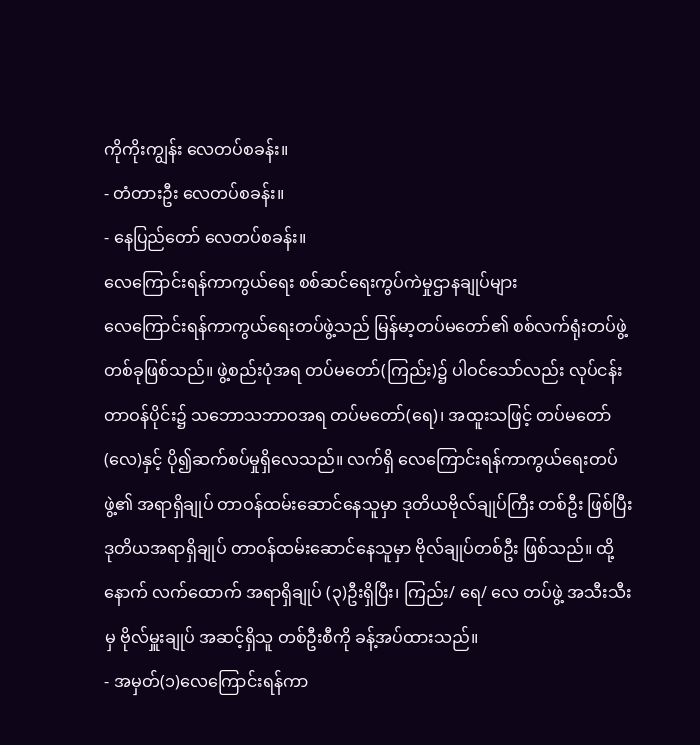ကိုကိုးကျွန်း လေတပ်စခန်း။
- တံတားဦး လေတပ်စခန်း။
- နေပြည်တော် လေတပ်စခန်း။
လေကြောင်းရန်ကာကွယ်ရေး စစ်ဆင်ရေးကွပ်ကဲမှုဌာနချုပ်များ
လေကြောင်းရန်ကာကွယ်ရေးတပ်ဖွဲ့သည် မြန်မာ့တပ်မတော်၏ စစ်လက်ရုံးတပ်ဖွဲ့တစ်ခုဖြစ်သည်။ ဖွဲ့စည်းပုံအရ တပ်မတော်(ကြည်း)၌ ပါဝင်သော်လည်း လုပ်ငန်းတာဝန်ပိုင်း၌ သဘောသဘာဝအရ တပ်မတော်(ရေ)၊ အထူးသဖြင့် တပ်မတော်(လေ)နှင့် ပို၍ဆက်စပ်မှုရှိလေသည်။ လက်ရှိ လေကြောင်းရန်ကာကွယ်ရေးတပ်ဖွဲ့၏ အရာရှိချုပ် တာဝန်ထမ်းဆောင်နေသူမှာ ဒုတိယဗိုလ်ချုပ်ကြီး တစ်ဦး ဖြစ်ပြီး ဒုတိယအရာရှိချုပ် တာဝန်ထမ်းဆောင်နေသူမှာ ဗိုလ်ချုပ်တစ်ဦး ဖြစ်သည်။ ထို့နောက် လက်ထောက် အရာရှိချုပ် (၃)ဦးရှိပြီး၊ ကြည်း/ ရေ/ လေ တပ်ဖွဲ့ အသီးသီးမှ ဗိုလ်မှူးချုပ် အဆင့်ရှိသူ တစ်ဦးစီကို ခန့်အပ်ထားသည်။
- အမှတ်(၁)လေကြောင်းရန်ကာ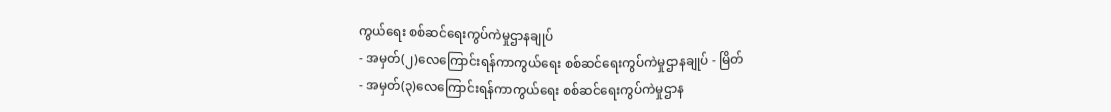ကွယ်ရေး စစ်ဆင်ရေးကွပ်ကဲမှုဌာနချုပ်
- အမှတ်(၂)လေကြောင်းရန်ကာကွယ်ရေး စစ်ဆင်ရေးကွပ်ကဲမှုဌာနချုပ် - မြိတ်
- အမှတ်(၃)လေကြောင်းရန်ကာကွယ်ရေး စစ်ဆင်ရေးကွပ်ကဲမှုဌာန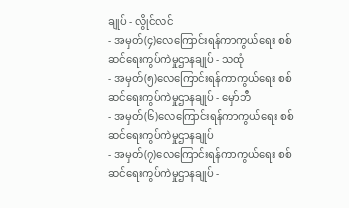ချုပ် - လွိုင်လင်
- အမှတ်(၄)လေကြောင်းရန်ကာကွယ်ရေး စစ်ဆင်ရေးကွပ်ကဲမှုဌာနချုပ် - သထုံ
- အမှတ်(၅)လေကြောင်းရန်ကာကွယ်ရေး စစ်ဆင်ရေးကွပ်ကဲမှုဌာနချုပ် - မှော်ဘီ
- အမှတ်(၆)လေကြောင်းရန်ကာကွယ်ရေး စစ်ဆင်ရေးကွပ်ကဲမှုဌာနချုပ်
- အမှတ်(၇)လေကြောင်းရန်ကာကွယ်ရေး စစ်ဆင်ရေးကွပ်ကဲမှုဌာနချုပ် -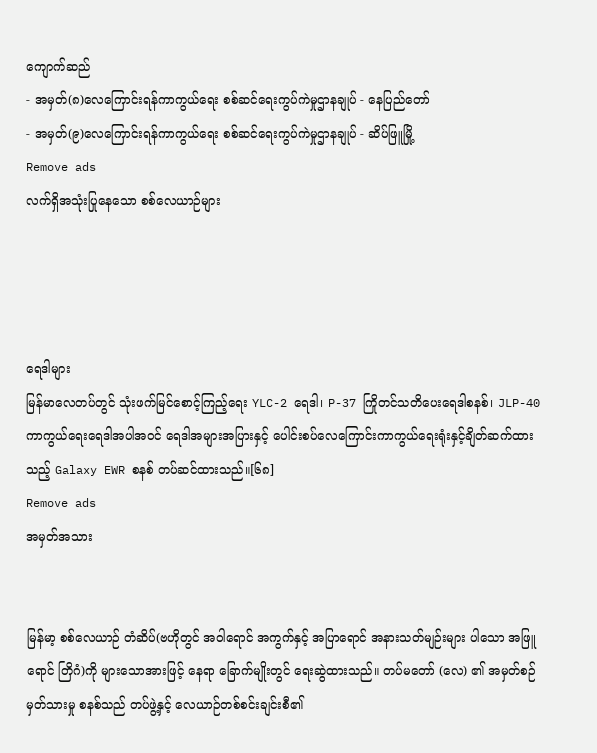ကျောက်ဆည်
- အမှတ်(၈)လေကြောင်းရန်ကာကွယ်ရေး စစ်ဆင်ရေးကွပ်ကဲမှုဌာနချုပ် - နေပြည်တော်
- အမှတ်(၉)လေကြောင်းရန်ကာကွယ်ရေး စစ်ဆင်ရေးကွပ်ကဲမှုဌာနချုပ် - ဆိပ်ဖြူမြို့
Remove ads
လက်ရှိအသုံးပြုနေသော စစ်လေယာဉ်များ




ရေဒါများ
မြန်မာလေတပ်တွင် သုံးဖက်မြင်စောင့်ကြည့်ရေး YLC-2 ရေဒါ၊ P-37 ကြိုတင်သတိပေးရေဒါစနစ်၊ JLP-40 ကာကွယ်ရေးရေဒါအပါအဝင် ရေဒါအများအပြားနှင့် ပေါင်းစပ်လေကြောင်းကာကွယ်ရေးရုံးနှင့်ချိတ်ဆက်ထားသည့် Galaxy EWR စနစ် တပ်ဆင်ထားသည်။[၆၈]
Remove ads
အမှတ်အသား


မြန်မာ့ စစ်လေယာဉ် တံဆိပ်(ဗဟိုတွင် အဝါရောင် အကွက်နှင့် အပြာရောင် အနားသတ်မျဉ်းများ ပါသော အဖြူရောင် တြိဂံ)ကို များသောအားဖြင့် နေရာ ခြောက်မျိုးတွင် ရေးဆွဲထားသည်။ တပ်မတော် (လေ) ၏ အမှတ်စဉ် မှတ်သားမှု စနစ်သည် တပ်ဖွဲ့နှင့် လေယာဉ်တစ်စင်းချင်းစီ၏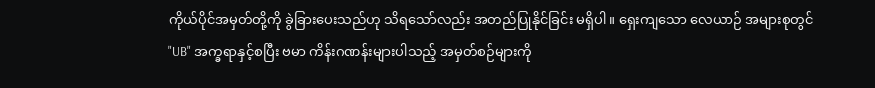ကိုယ်ပိုင်အမှတ်တို့ကို ခွဲခြားပေးသည်ဟု သိရသော်လည်း အတည်ပြုနိုင်ခြင်း မရှိပါ။ ရှေးကျသော လေယာဉ် အများစုတွင် "UB" အက္ခရာနှင့်စပြီး ဗမာ ကိန်းဂဏန်းများပါသည့် အမှတ်စဉ်များကို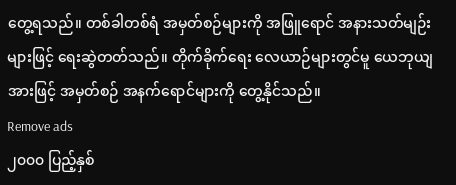တွေ့ရသည်။ တစ်ခါတစ်ရံ အမှတ်စဉ်များကို အဖြူရောင် အနားသတ်မျဉ်းများဖြင့် ရေးဆွဲတတ်သည်။ တိုက်ခိုက်ရေး လေယာဉ်များတွင်မူ ယေဘုယျအားဖြင့် အမှတ်စဉ် အနက်ရောင်များကို တွေ့နိုင်သည်။
Remove ads
၂၀၀၀ ပြည့်နှစ်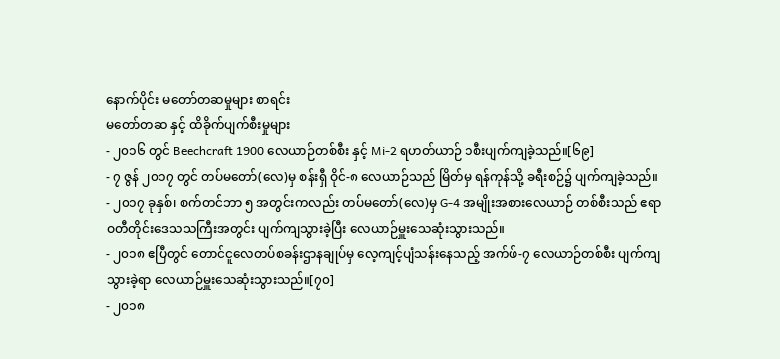နောက်ပိုင်း မတော်တဆမှုများ စာရင်း
မတော်တဆ နှင့် ထိခိုက်ပျက်စီးမှုများ
- ၂၀၁၆ တွင် Beechcraft 1900 လေယာဉ်တစ်စီး နှင့် Mi-2 ရဟတ်ယာဉ် ၁စီးပျက်ကျခဲ့သည်။[၆၉]
- ၇ ဇွန် ၂၀၁၇ တွင် တပ်မတော်(လေ)မှ စန်းရှီ ဝိုင်-၈ လေယာဉ်သည် မြိတ်မှ ရန်ကုန်သို့ ခရီးစဉ်၌ ပျက်ကျခဲ့သည်။
- ၂၀၁၇ ခုနှစ်၊ စက်တင်ဘာ ၅ အတွင်းကလည်း တပ်မတော်(လေ)မှ G-4 အမျိုးအစားလေယာဉ် တစ်စီးသည် ဧရာဝတီတိုင်းဒေသသကြီးအတွင်း ပျက်ကျသွားခဲ့ပြီး လေယာဉ်မှူးသေဆုံးသွားသည်။
- ၂၀၁၈ ဧပြီတွင် တောင်ငူလေတပ်စခန်းဌာနချုပ်မှ လေ့ကျင့်ပျံသန်းနေသည့် အက်ဖ်-၇ လေယာဉ်တစ်စီး ပျက်ကျသွားခဲ့ရာ လေယာဉ်မှူးသေဆုံးသွားသည်။[၇၀]
- ၂၀၁၈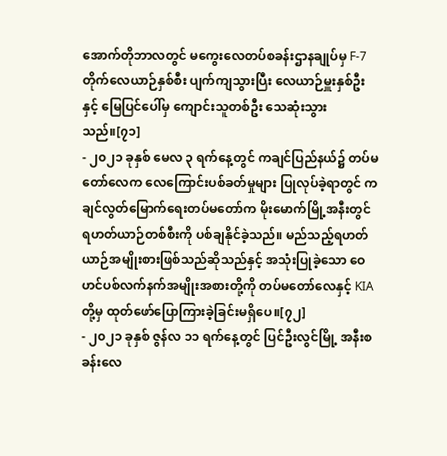အောက်တိုဘာလတွင် မကွေးလေတပ်စခန်းဌာနချုပ်မှ F-7 တိုက်လေယာဉ်နှစ်စီး ပျက်ကျသွားပြီး လေယာဉ်မှူးနှစ်ဦးနှင့် မြေပြင်ပေါ်မှ ကျောင်းသူတစ်ဦး သေဆုံးသွားသည်။[၇၁]
- ၂၀၂၁ ခုနှစ် မေလ ၃ ရက်နေ့တွင် ကချင်ပြည်နယ်၌ တပ်မတော်လေက လေကြောင်းပစ်ခတ်မှုများ ပြုလုပ်ခဲ့ရာတွင် ကချင်လွတ်မြောက်ရေးတပ်မတော်က မိုးမောက်မြို့အနီးတွင် ရဟတ်ယာဉ်တစ်စီးကို ပစ်ချနိုင်ခဲ့သည်။ မည်သည့်ရဟတ်ယာဉ်အမျိုးစားဖြစ်သည်ဆိုသည်နှင့် အသုံးပြုခဲ့သော ဝေဟင်ပစ်လက်နက်အမျိုးအစားတို့ကို တပ်မတော်လေနှင့် KIA တို့မှ ထုတ်ဖော်ပြောကြားခဲ့ခြင်းမရှိပေ။[၇၂]
- ၂၀၂၁ ခုနှစ် ဇွန်လ ၁၁ ရက်နေ့တွင် ပြင်ဦးလွင်မြို့ အနီးစခန်းလေ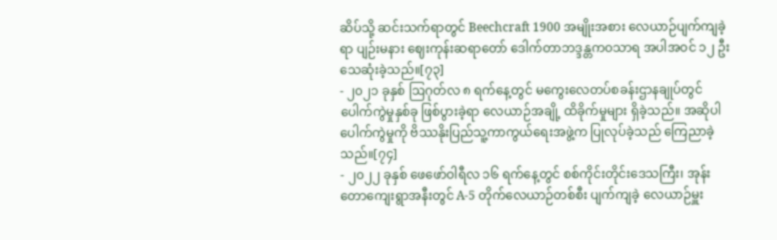ဆိပ်သို့ ဆင်းသက်ရာတွင် Beechcraft 1900 အမျိုးအစား လေယာဉ်ပျက်ကျခဲ့ရာ ပျဉ်းမနား ဈေးကုန်းဆရာတော် ဒေါက်တာဘဒ္ဒန္တကဝသာရ အပါအဝင် ၁၂ ဦးသေဆုံးခဲ့သည်။[၇၃]
- ၂၀၂၁ ခုနှစ် ဩဂုတ်လ ၈ ရက်နေ့တွင် မကွေးလေတပ်စခန်းဌာနချုပ်တွင် ပေါက်ကွဲမှုနှစ်ခု ဖြစ်ပွားခဲ့ရာ လေယာဉ်အချို့ ထိခိုက်မှုများ ရှိခဲ့သည်။ အဆိုပါ ပေါက်ကွဲမှုကို ဗိဿနိုးပြည်သူ့ကာကွယ်ရေးအဖွဲ့က ပြုလုပ်ခဲ့သည် ကြေညာခဲ့သည်။[၇၄]
- ၂၀၂၂ ခုနှစ် ဖေဖော်ဝါရီလ ၁၆ ရက်နေ့တွင် စစ်ကိုင်းတိုင်းဒေသကြီး၊ အုန်းတောကျေးရွာအနီးတွင် A-5 တိုက်လေယာဉ်တစ်စီး ပျက်ကျခဲ့ လေယာဉ်မှူး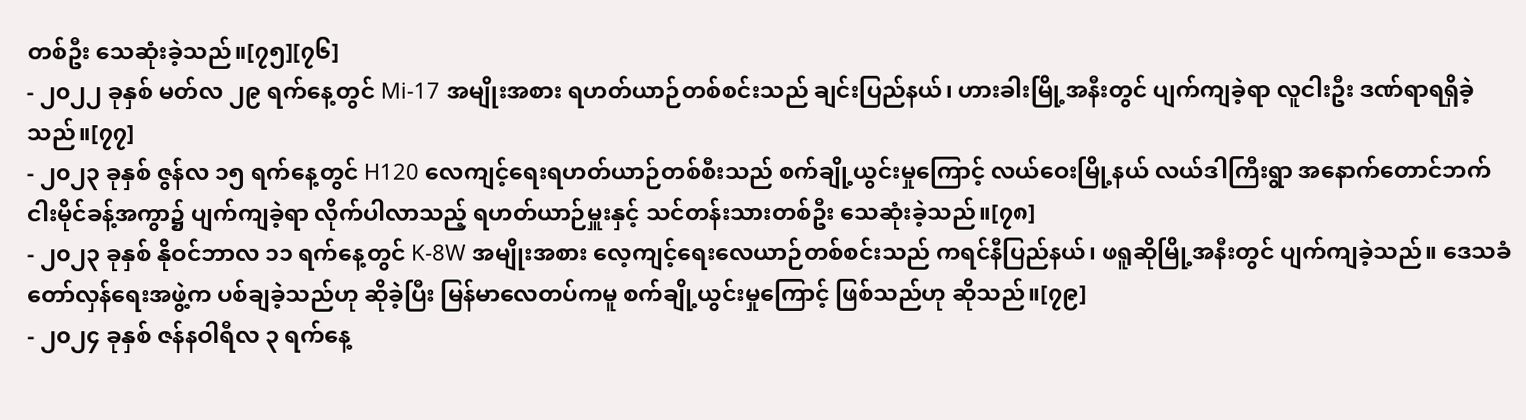တစ်ဦး သေဆုံးခဲ့သည်။[၇၅][၇၆]
- ၂၀၂၂ ခုနှစ် မတ်လ ၂၉ ရက်နေ့တွင် Mi-17 အမျိုးအစား ရဟတ်ယာဉ်တစ်စင်းသည် ချင်းပြည်နယ်၊ ဟားခါးမြို့အနီးတွင် ပျက်ကျခဲ့ရာ လူငါးဦး ဒဏ်ရာရရှိခဲ့သည်။[၇၇]
- ၂၀၂၃ ခုနှစ် ဇွန်လ ၁၅ ရက်နေ့တွင် H120 လေကျင့်ရေးရဟတ်ယာဉ်တစ်စီးသည် စက်ချို့ယွင်းမှုကြောင့် လယ်ဝေးမြို့နယ် လယ်ဒါကြီးရွာ အနောက်တောင်ဘက် ငါးမိုင်ခန့်အကွာ၌ ပျက်ကျခဲ့ရာ လိုက်ပါလာသည့် ရဟတ်ယာဉ်မှူးနှင့် သင်တန်းသားတစ်ဦး သေဆုံးခဲ့သည်။[၇၈]
- ၂၀၂၃ ခုနှစ် နိုဝင်ဘာလ ၁၁ ရက်နေ့တွင် K-8W အမျိုးအစား လေ့ကျင့်ရေးလေယာဉ်တစ်စင်းသည် ကရင်နီပြည်နယ်၊ ဖရူဆိုမြို့အနီးတွင် ပျက်ကျခဲ့သည်။ ဒေသခံတော်လှန်ရေးအဖွဲ့က ပစ်ချခဲ့သည်ဟု ဆိုခဲ့ပြီး မြန်မာလေတပ်ကမူ စက်ချို့ယွင်းမှုကြောင့် ဖြစ်သည်ဟု ဆိုသည်။[၇၉]
- ၂၀၂၄ ခုနှစ် ဇန်နဝါရီလ ၃ ရက်နေ့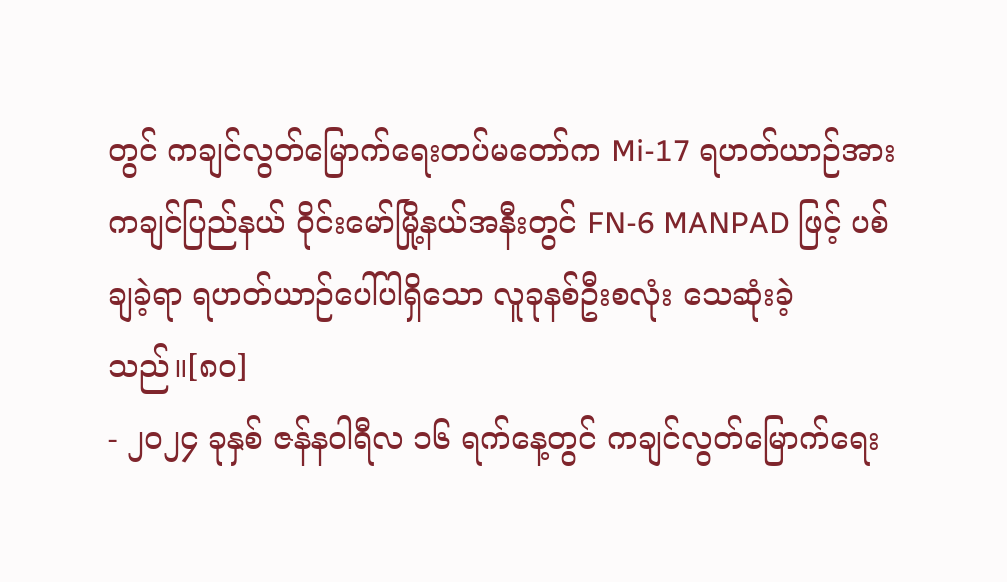တွင် ကချင်လွတ်မြောက်ရေးတပ်မတော်က Mi-17 ရဟတ်ယာဉ်အား ကချင်ပြည်နယ် ဝိုင်းမော်မြို့နယ်အနီးတွင် FN-6 MANPAD ဖြင့် ပစ်ချခဲ့ရာ ရဟတ်ယာဉ်ပေါ်ပါရှိသော လူခုနစ်ဦးစလုံး သေဆုံးခဲ့သည်။[၈၀]
- ၂၀၂၄ ခုနှစ် ဇန်နဝါရီလ ၁၆ ရက်နေ့တွင် ကချင်လွတ်မြောက်ရေး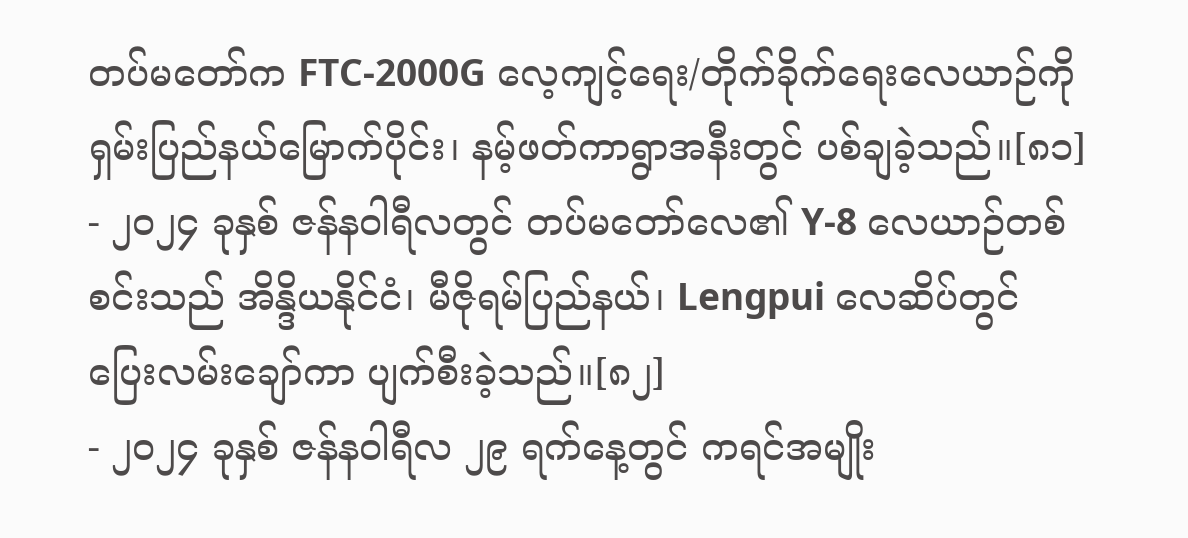တပ်မတော်က FTC-2000G လေ့ကျင့်ရေး/တိုက်ခိုက်ရေးလေယာဉ်ကို ရှမ်းပြည်နယ်မြောက်ပိုင်း၊ နမ့်ဖတ်ကာရွာအနီးတွင် ပစ်ချခဲ့သည်။[၈၁]
- ၂၀၂၄ ခုနှစ် ဇန်နဝါရီလတွင် တပ်မတော်လေ၏ Y-8 လေယာဉ်တစ်စင်းသည် အိန္ဒိယနိုင်ငံ၊ မီဇိုရမ်ပြည်နယ်၊ Lengpui လေဆိပ်တွင် ပြေးလမ်းချော်ကာ ပျက်စီးခဲ့သည်။[၈၂]
- ၂၀၂၄ ခုနှစ် ဇန်နဝါရီလ ၂၉ ရက်နေ့တွင် ကရင်အမျိုး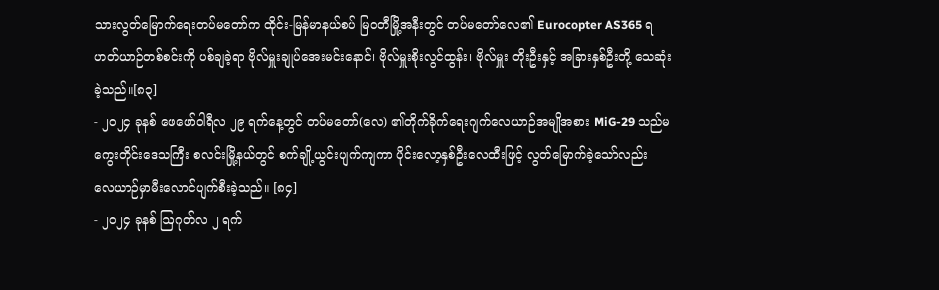သားလွတ်မြောက်ရေးတပ်မတော်က ထိုင်း-မြန်မာနယ်စပ် မြဝတီမြို့အနီးတွင် တပ်မတော်လေ၏ Eurocopter AS365 ရဟတ်ယာဉ်တစ်စင်းကို ပစ်ချခဲ့ရာ ဗိုလ်မှူးချုပ်အေးမင်းနောင်၊ ဗိုလ်မှူးစိုးလွင်ထွန်း၊ ဗိုလ်မှူး တိုးဦးနှင့် အခြားနှစ်ဦးတို့ သေဆုံးခဲ့သည်။[၈၃]
- ၂၀၂၄ ခုနစ် ဖေဖော်ဝါရီလ ၂၉ ရက်နေ့တွင် တပ်မတော်(လေ) ၏တိုက်ခိုက်ရေးဂျက်လေယာဉ်အမျိုအစား MiG-29 သည်မကွေးတိုင်းဒေသကြီး စလင်းမြို့နယ်တွင် စက်ချို့ယွင်းပျက်ကျကာ ပိုင်းလော့နှစ်ဦးလေထီးဖြင့် လွတ်မြောက်ခဲ့သော်လည်း လေယာဉ်မှာမီးလောင်ပျက်စီးခဲ့သည်။ [၈၄]
- ၂၀၂၄ ခုနစ် ဩဂုတ်လ ၂ ရက်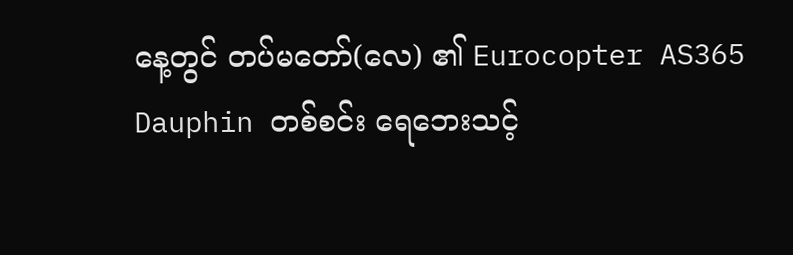နေ့တွင် တပ်မတော်(လေ) ၏ Eurocopter AS365 Dauphin တစ်စင်း ရေဘေးသင့်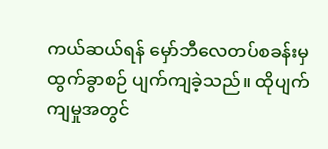ကယ်ဆယ်ရန် မှော်ဘီလေတပ်စခန်းမှထွက်ခွာစဉ် ပျက်ကျခဲ့သည်။ ထိုပျက်ကျမှုအတွင်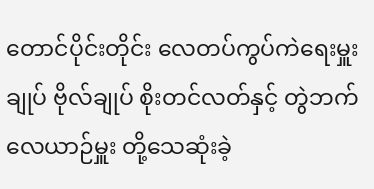တောင်ပိုင်းတိုင်း လေတပ်ကွပ်ကဲရေးမှူးချုပ် ဗိုလ်ချုပ် စိုးတင်လတ်နှင့် တွဲဘက်လေယာဉ်မှူး တို့သေဆုံးခဲ့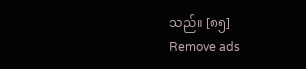သည်။ [၈၅]
Remove ads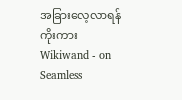အခြားလေ့လာရန်
ကိုးကား
Wikiwand - on
Seamless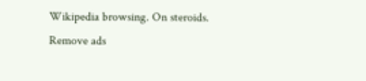Wikipedia browsing. On steroids.
Remove ads